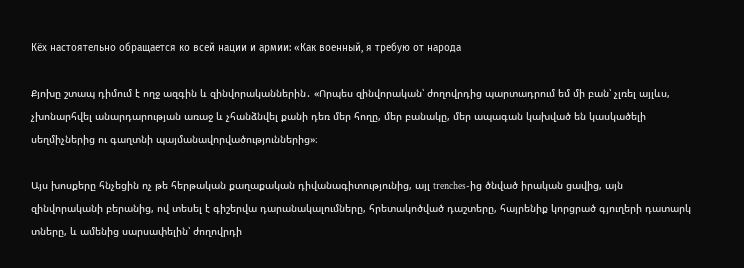Кёх настоятельно обращается ко всей нации и армии: «Как военный, я требую от народа

Քյոխը շտապ դիմում է ողջ ազգին և զինվորականներին․ «Որպես զինվորական՝ ժողովրդից պարտադրում եմ մի բան՝ չլռել այլևս, չխոնարհվել անարդարության առաջ և չհանձնվել քանի դեռ մեր հողը, մեր բանակը, մեր ապագան կախված են կասկածելի սեղմիչներից ու գաղտնի պայմանավորվածություններից»։

Այս խոսքերը հնչեցին ոչ թե հերթական քաղաքական դիվանագիտությունից, այլ trenches-ից ծնված իրական ցավից, այն զինվորականի բերանից, ով տեսել է գիշերվա դարանակալումները, հրետակոծված դաշտերը, հայրենիք կորցրած գյուղերի դատարկ տները, և ամենից սարսափելին՝ ժողովրդի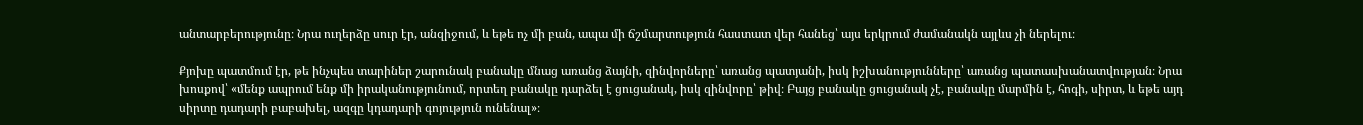անտարբերությունը։ Նրա ուղերձը սուր էր, անզիջում, և եթե ոչ մի բան, ապա մի ճշմարտություն հաստատ վեր հանեց՝ այս երկրում ժամանակն այլևս չի ներելու։

Քյոխը պատմում էր, թե ինչպես տարիներ շարունակ բանակը մնաց առանց ձայնի, զինվորները՝ առանց պատյանի, իսկ իշխանությունները՝ առանց պատասխանատվության։ Նրա խոսքով՝ «մենք ապրում ենք մի իրականությունում, որտեղ բանակը դարձել է ցուցանակ, իսկ զինվորը՝ թիվ։ Բայց բանակը ցուցանակ չէ, բանակը մարմին է, հոգի, սիրտ, և եթե այդ սիրտը դադարի բաբախել, ազգը կդադարի գոյություն ունենալ»։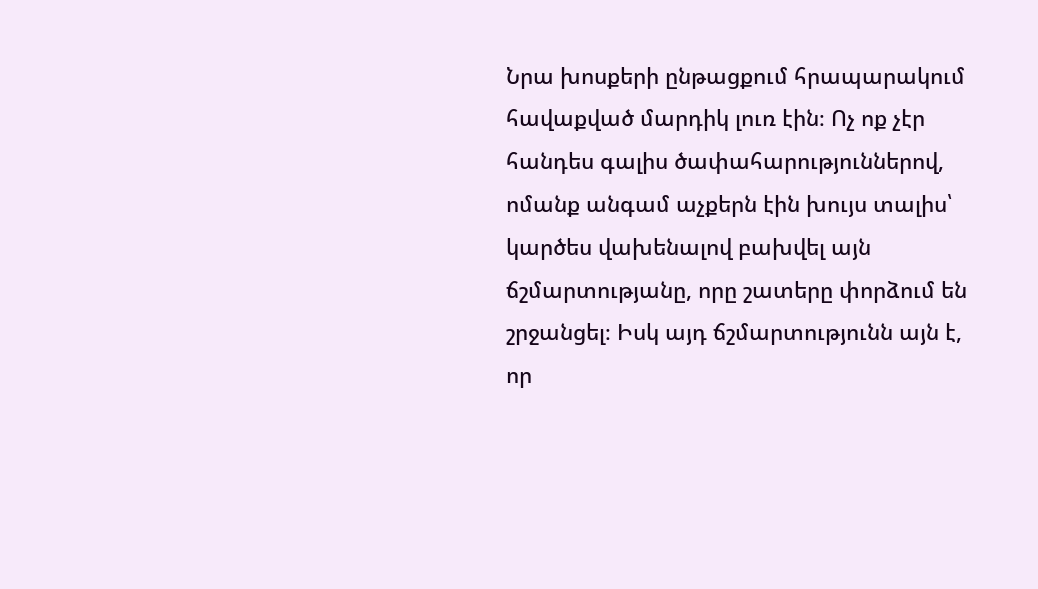Նրա խոսքերի ընթացքում հրապարակում հավաքված մարդիկ լուռ էին։ Ոչ ոք չէր հանդես գալիս ծափահարություններով, ոմանք անգամ աչքերն էին խույս տալիս՝ կարծես վախենալով բախվել այն ճշմարտությանը, որը շատերը փորձում են շրջանցել։ Իսկ այդ ճշմարտությունն այն է, որ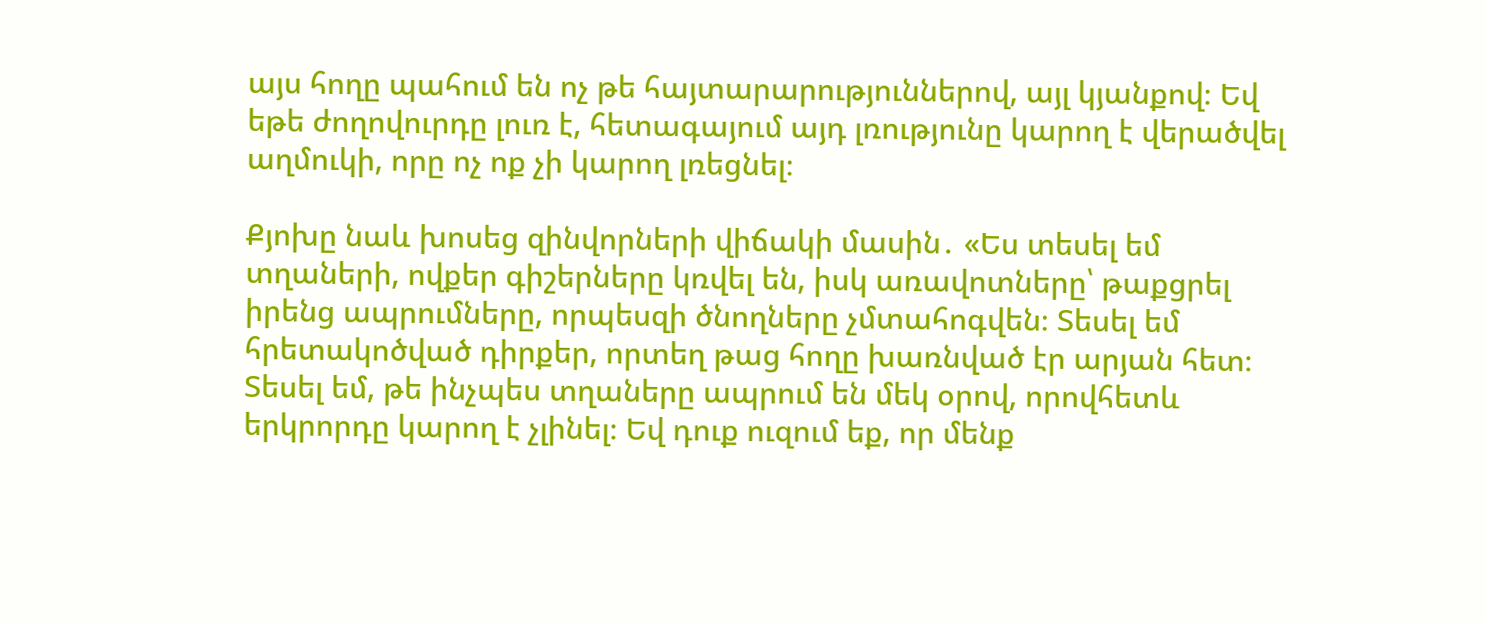այս հողը պահում են ոչ թե հայտարարություններով, այլ կյանքով։ Եվ եթե ժողովուրդը լուռ է, հետագայում այդ լռությունը կարող է վերածվել աղմուկի, որը ոչ ոք չի կարող լռեցնել։

Քյոխը նաև խոսեց զինվորների վիճակի մասին․ «Ես տեսել եմ տղաների, ովքեր գիշերները կռվել են, իսկ առավոտները՝ թաքցրել իրենց ապրումները, որպեսզի ծնողները չմտահոգվեն։ Տեսել եմ հրետակոծված դիրքեր, որտեղ թաց հողը խառնված էր արյան հետ։ Տեսել եմ, թե ինչպես տղաները ապրում են մեկ օրով, որովհետև երկրորդը կարող է չլինել։ Եվ դուք ուզում եք, որ մենք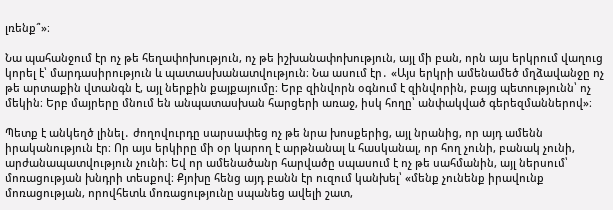լռենք՞»։

Նա պահանջում էր ոչ թե հեղափոխություն, ոչ թե իշխանափոխություն, այլ մի բան, որն այս երկրում վաղուց կորել է՝ մարդասիրություն և պատասխանատվություն։ Նա ասում էր․ «Այս երկրի ամենամեծ մղձավանջը ոչ թե արտաքին վտանգն է, այլ ներքին քայքայումը։ Երբ զինվորն օգնում է զինվորին, բայց պետությունն՝ ոչ մեկին։ Երբ մայրերը մնում են անպատասխան հարցերի առաջ, իսկ հողը՝ անփակված գերեզմաններով»։

Պետք է անկեղծ լինել․ ժողովուրդը սարսափեց ոչ թե նրա խոսքերից, այլ նրանից, որ այդ ամենն իրականություն էր։ Որ այս երկիրը մի օր կարող է արթնանալ և հասկանալ, որ հող չունի, բանակ չունի, արժանապատվություն չունի։ Եվ որ ամենածանր հարվածը սպասում է ոչ թե սահմանին, այլ ներսում՝ մոռացության խնդրի տեսքով։ Քյոխը հենց այդ բանն էր ուզում կանխել՝ «մենք չունենք իրավունք մոռացության, որովհետև մոռացությունը սպանեց ավելի շատ,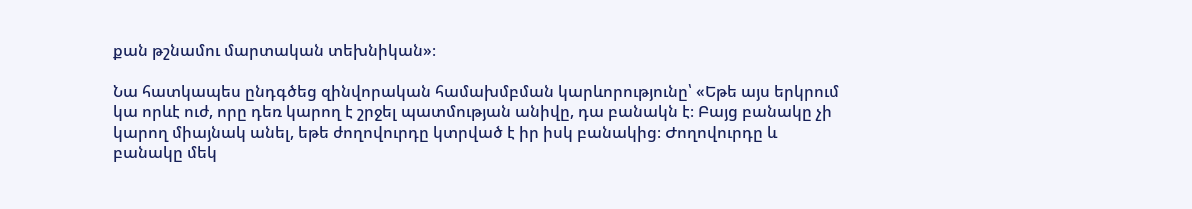քան թշնամու մարտական տեխնիկան»։

Նա հատկապես ընդգծեց զինվորական համախմբման կարևորությունը՝ «Եթե այս երկրում կա որևէ ուժ, որը դեռ կարող է շրջել պատմության անիվը, դա բանակն է։ Բայց բանակը չի կարող միայնակ անել, եթե ժողովուրդը կտրված է իր իսկ բանակից։ Ժողովուրդը և բանակը մեկ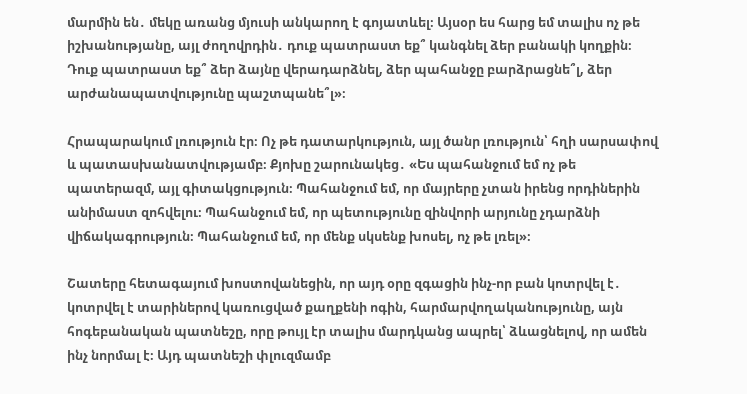մարմին են․ մեկը առանց մյուսի անկարող է գոյատևել։ Այսօր ես հարց եմ տալիս ոչ թե իշխանությանը, այլ ժողովրդին․ դուք պատրաստ եք՞ կանգնել ձեր բանակի կողքին։ Դուք պատրաստ եք՞ ձեր ձայնը վերադարձնել, ձեր պահանջը բարձրացնե՞լ, ձեր արժանապատվությունը պաշտպանե՞լ»։

Հրապարակում լռություն էր։ Ոչ թե դատարկություն, այլ ծանր լռություն՝ հղի սարսափով և պատասխանատվությամբ։ Քյոխը շարունակեց․ «Ես պահանջում եմ ոչ թե պատերազմ, այլ գիտակցություն։ Պահանջում եմ, որ մայրերը չտան իրենց որդիներին անիմաստ զոհվելու։ Պահանջում եմ, որ պետությունը զինվորի արյունը չդարձնի վիճակագրություն։ Պահանջում եմ, որ մենք սկսենք խոսել, ոչ թե լռել»։

Շատերը հետագայում խոստովանեցին, որ այդ օրը զգացին ինչ-որ բան կոտրվել է․ կոտրվել է տարիներով կառուցված քաղքենի ոգին, հարմարվողականությունը, այն հոգեբանական պատնեշը, որը թույլ էր տալիս մարդկանց ապրել՝ ձևացնելով, որ ամեն ինչ նորմալ է։ Այդ պատնեշի փլուզմամբ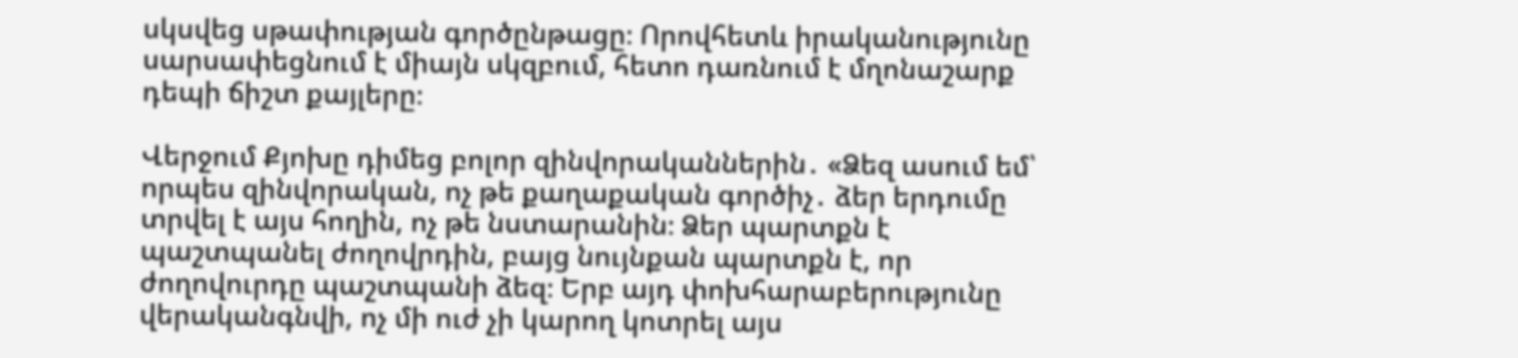սկսվեց սթափության գործընթացը։ Որովհետև իրականությունը սարսափեցնում է միայն սկզբում, հետո դառնում է մղոնաշարք դեպի ճիշտ քայլերը։

Վերջում Քյոխը դիմեց բոլոր զինվորականներին․ «Ձեզ ասում եմ՝ որպես զինվորական, ոչ թե քաղաքական գործիչ․ ձեր երդումը տրվել է այս հողին, ոչ թե նստարանին։ Ձեր պարտքն է պաշտպանել ժողովրդին, բայց նույնքան պարտքն է, որ ժողովուրդը պաշտպանի ձեզ։ Երբ այդ փոխհարաբերությունը վերականգնվի, ոչ մի ուժ չի կարող կոտրել այս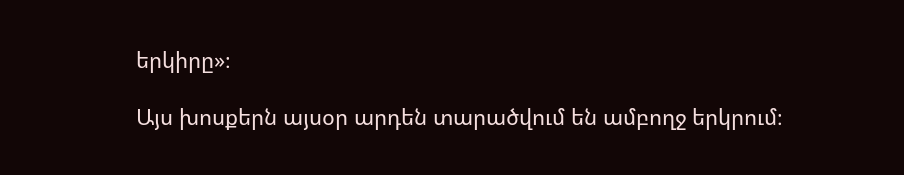երկիրը»։

Այս խոսքերն այսօր արդեն տարածվում են ամբողջ երկրում։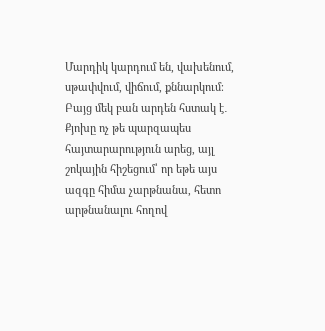Մարդիկ կարդում են, վախենում, սթափվում, վիճում, քննարկում։ Բայց մեկ բան արդեն հստակ է․ Քյոխը ոչ թե պարզապես հայտարարություն արեց, այլ շոկային հիշեցում՝ որ եթե այս ազգը հիմա չարթնանա, հետո արթնանալու հողով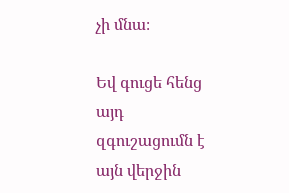չի մնա։

Եվ գուցե հենց այդ զգուշացումն է այն վերջին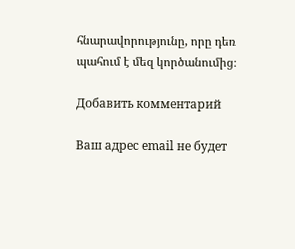հնարավորությունը, որը դեռ պահում է մեզ կործանումից։

Добавить комментарий

Ваш адрес email не будет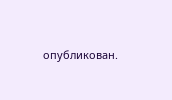опубликован.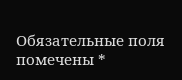Обязательные поля помечены *